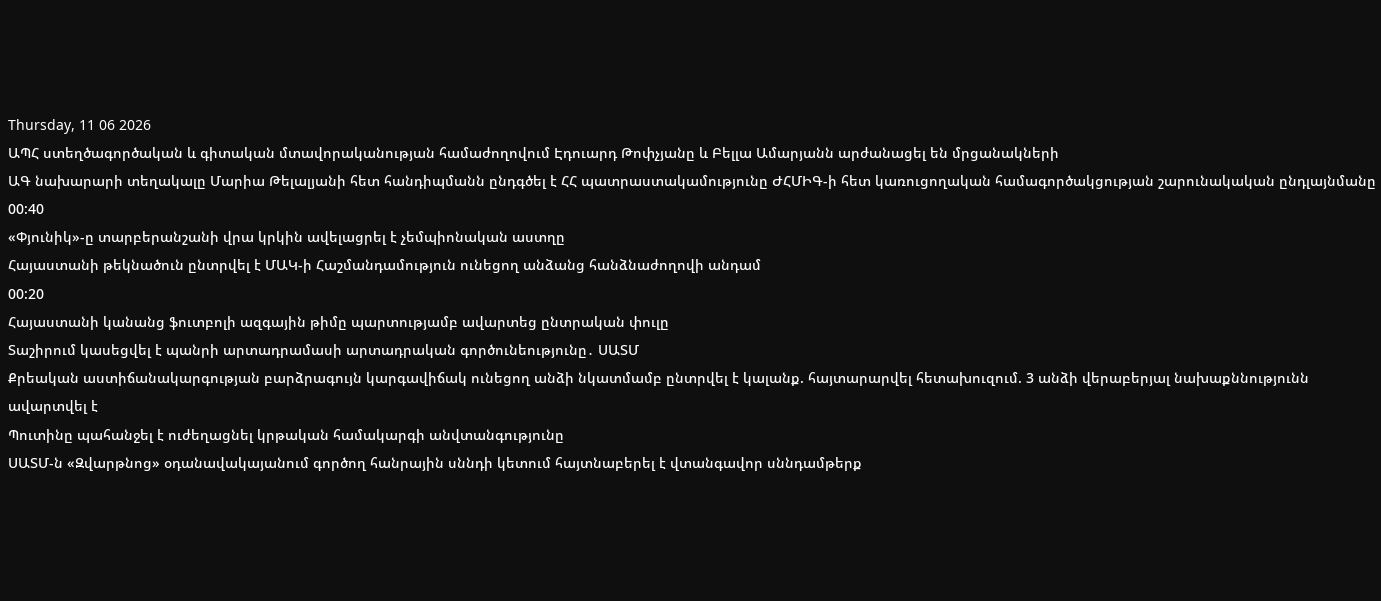Thursday, 11 06 2026
ԱՊՀ ստեղծագործական և գիտական մտավորականության համաժողովում Էդուարդ Թոփչյանը և Բելլա Ամարյանն արժանացել են մրցանակների
ԱԳ նախարարի տեղակալը Մարիա Թելալյանի հետ հանդիպմանն ընդգծել է ՀՀ պատրաստակամությունը ԺՀՄԻԳ-ի հետ կառուցողական համագործակցության շարունակական ընդլայնմանը
00:40
«Փյունիկ»-ը տարբերանշանի վրա կրկին ավելացրել է չեմպիոնական աստղը
Հայաստանի թեկնածուն ընտրվել է ՄԱԿ-ի Հաշմանդամություն ունեցող անձանց հանձնաժողովի անդամ
00:20
Հայաստանի կանանց ֆուտբոլի ազգային թիմը պարտությամբ ավարտեց ընտրական փուլը
Տաշիրում կասեցվել է պանրի արտադրամասի արտադրական գործունեությունը․ ՍԱՏՄ
Քրեական աստիճանակարգության բարձրագույն կարգավիճակ ունեցող անձի նկատմամբ ընտրվել է կալանք. հայտարարվել հետախուզում. 3 անձի վերաբերյալ նախաքննությունն ավարտվել է
Պուտինը պահանջել է ուժեղացնել կրթական համակարգի անվտանգությունը
ՍԱՏՄ-ն «Զվարթնոց» օդանավակայանում գործող հանրային սննդի կետում հայտնաբերել է վտանգավոր սննդամթերք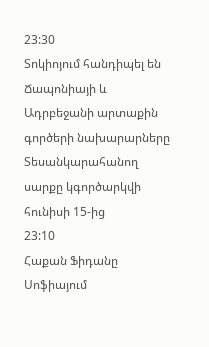23:30
Տոկիոյում հանդիպել են Ճապոնիայի և Ադրբեջանի արտաքին գործերի նախարարները
Տեսանկարահանող սարքը կգործարկվի հունիսի 15-ից
23:10
Հաքան Ֆիդանը Սոֆիայում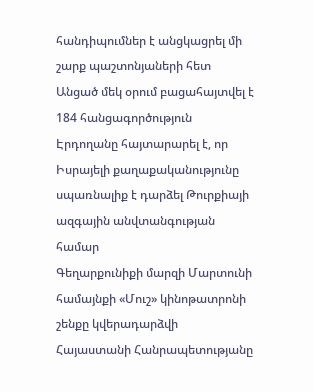հանդիպումներ է անցկացրել մի շարք պաշտոնյաների հետ
Անցած մեկ օրում բացահայտվել է 184 հանցագործություն
Էրդողանը հայտարարել է, որ Իսրայելի քաղաքականությունը սպառնալիք է դարձել Թուրքիայի ազգային անվտանգության համար
Գեղարքունիքի մարզի Մարտունի համայնքի «Մուշ» կինոթատրոնի շենքը կվերադարձվի Հայաստանի Հանրապետությանը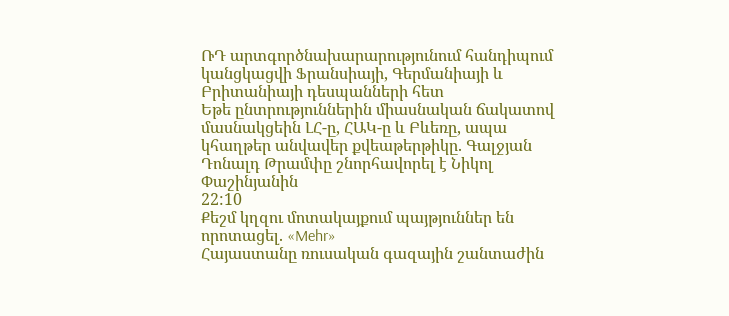ՌԴ արտգործնախարարությունում հանդիպում կանցկացվի Ֆրանսիայի, Գերմանիայի և Բրիտանիայի դեսպանների հետ
Եթե ընտրություններին միասնական ճակատով մասնակցեին ԼՀ-ը, ՀԱԿ-ը և Բևեռը, ապա կհաղթեր անվավեր քվեաթերթիկը. Գալջյան
Դոնալդ Թրամփը շնորհավորել է Նիկոլ Փաշինյանին
22:10
Քեշմ կղզու մոտակայքում պայթյուններ են որոտացել. «Mehr»
Հայաստանը ռուսական գազային շանտաժին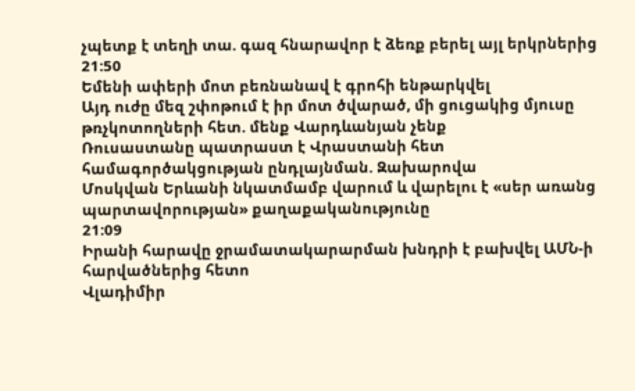չպետք է տեղի տա. գազ հնարավոր է ձեռք բերել այլ երկրներից
21:50
Եմենի ափերի մոտ բեռնանավ է գրոհի ենթարկվել
Այդ ուժը մեզ շփոթում է իր մոտ ծվարած, մի ցուցակից մյուսը թռչկոտողների հետ. մենք Վարդևանյան չենք
Ռուսաստանը պատրաստ է Վրաստանի հետ համագործակցության ընդլայնման. Զախարովա
Մոսկվան Երևանի նկատմամբ վարում և վարելու է «սեր առանց պարտավորության» քաղաքականությունը
21:09
Իրանի հարավը ջրամատակարարման խնդրի է բախվել ԱՄՆ-ի հարվածներից հետո
Վլադիմիր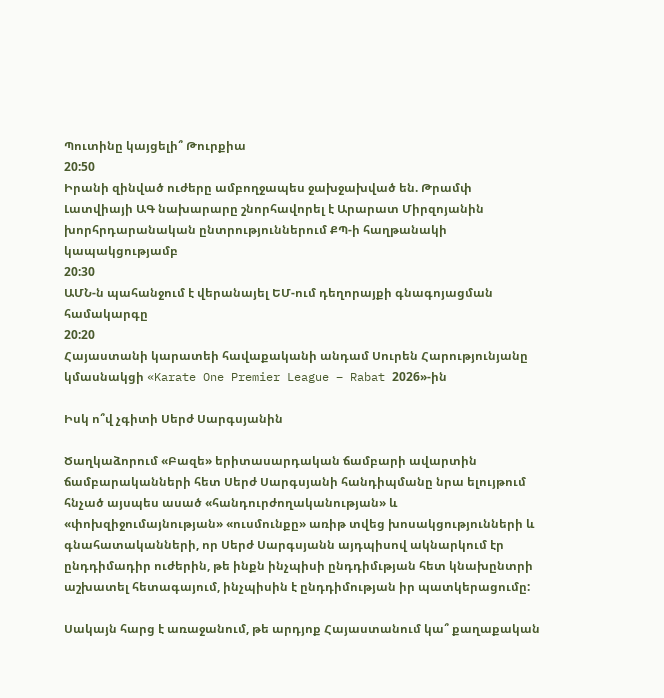Պուտինը կայցելի՞ Թուրքիա
20:50
Իրանի զինված ուժերը ամբողջապես ջախջախված են. Թրամփ
Լատվիայի ԱԳ նախարարը շնորհավորել է Արարատ Միրզոյանին խորհրդարանական ընտրություններում ՔՊ-ի հաղթանակի կապակցությամբ
20:30
ԱՄՆ-ն պահանջում է վերանայել ԵՄ-ում դեղորայքի գնագոյացման համակարգը
20:20
Հայաստանի կարատեի հավաքականի անդամ Սուրեն Հարությունյանը կմասնակցի «Karate One Premier League – Rabat 2026»-ին

Իսկ ո՞վ չգիտի Սերժ Սարգսյանին

Ծաղկաձորում «Բազե» երիտասարդական ճամբարի ավարտին ճամբարականների հետ Սերժ Սարգսյանի հանդիպմանը նրա ելույթում հնչած այսպես ասած «հանդուրժողականության» և «փոխզիջումայնության» «ուսմունքը» առիթ տվեց խոսակցությունների և գնահատականների, որ Սերժ Սարգսյանն այդպիսով ակնարկում էր ընդդիմադիր ուժերին, թե ինքն ինչպիսի ընդդիմւթյան հետ կնախընտրի աշխատել հետագայում, ինչպիսին է ընդդիմության իր պատկերացումը:

Սակայն հարց է առաջանում, թե արդյոք Հայաստանում կա՞ քաղաքական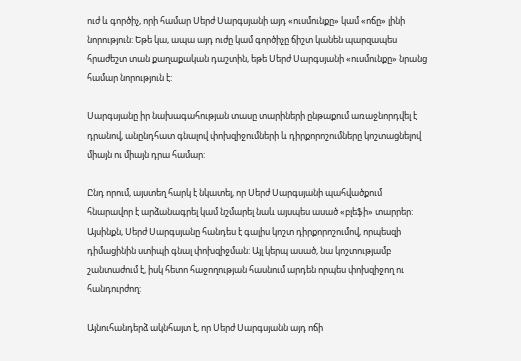ուժ և գործիչ, որի համար Սերժ Սարգսյանի այդ «ուսմունքը» կամ «ոճը» լինի նորություն: Եթե կա, ապա այդ ուժը կամ գործիչը ճիշտ կանեն պարզապես հրաժեշտ տան քաղաքական դաշտին, եթե Սերժ Սարգսյանի «ուսմունքը» նրանց համար նորություն է:

Սարգսյանը իր նախագահության տասը տարիների ընթաքում առաջնորդվել է դրանով, անընդհատ գնալով փոխզիջումների և դիրքորոշումները կոշտացնելով միայն ու միայն դրա համար:

Ընդ որում, այստեղ հարկ է նկատել, որ Սերժ Սարգսյանի պահվածքում հնարավոր է արձանագրել կամ նշմարել նաև այսպես ասած «բլեֆի» տարրեր: Այսինքն, Սերժ Սարգսյանը հանդես է գալիս կոշտ դիրքորոշումով, որպեսզի դիմացինին ստիպի գնալ փոխզիջման: Այլ կերպ ասած, նա կոշտությամբ շանտաժում է, իսկ հետո հաջողության հասնում արդեն որպես փոխզիջող ու հանդուրժող:

Այնուհանդերձ ակնհայտ է, որ Սերժ Սարգսյանն այդ ոճի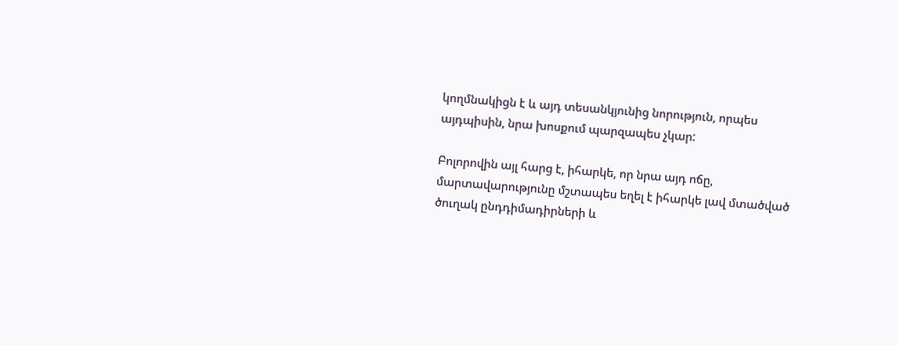կողմնակիցն է և այդ տեսանկյունից նորություն, որպես այդպիսին, նրա խոսքում պարզապես չկար:

Բոլորովին այլ հարց է, իհարկե, որ նրա այդ ոճը, մարտավարությունը մշտապես եղել է իհարկե լավ մտածված ծուղակ ընդդիմադիրների և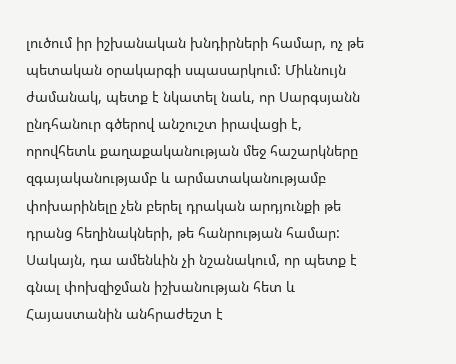լուծում իր իշխանական խնդիրների համար, ոչ թե պետական օրակարգի սպասարկում: Միևնույն ժամանակ, պետք է նկատել նաև, որ Սարգսյանն ընդհանուր գծերով անշուշտ իրավացի է, որովհետև քաղաքականության մեջ հաշարկները զգայականությամբ և արմատականությամբ փոխարինելը չեն բերել դրական արդյունքի թե դրանց հեղինակների, թե հանրության համար: Սակայն, դա ամենևին չի նշանակում, որ պետք է գնալ փոխզիջման իշխանության հետ և Հայաստանին անհրաժեշտ է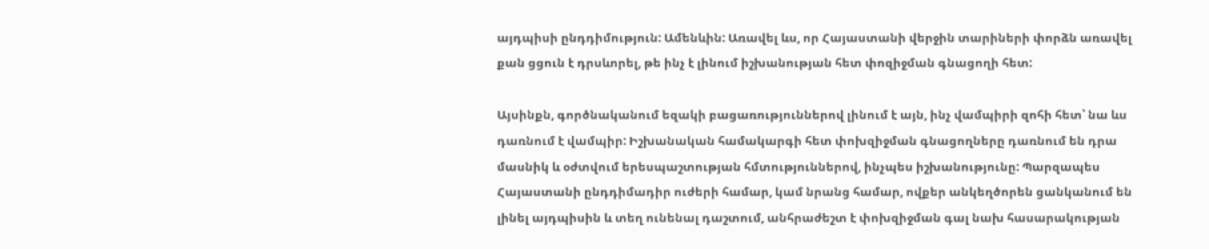այդպիսի ընդդիմություն: Ամենևին: Առավել ևս, որ Հայաստանի վերջին տարիների փորձն առավել քան ցցուն է դրսևորել, թե ինչ է լինում իշխանության հետ փոզիջման գնացողի հետ:

Այսինքն, գործնականում եզակի բացառություններով լինում է այն, ինչ վամպիրի զոհի հետ՝ նա ևս դառնում է վամպիր: Իշխանական համակարգի հետ փոխզիջման գնացողները դառնում են դրա մասնիկ և օժտվում երեսպաշտության հմտություններով, ինչպես իշխանությունը: Պարզապես Հայաստանի ընդդիմադիր ուժերի համար, կամ նրանց համար, ովքեր անկեղծորեն ցանկանում են լինել այդպիսին և տեղ ունենալ դաշտում, անհրաժեշտ է փոխզիջման գալ նախ հասարակության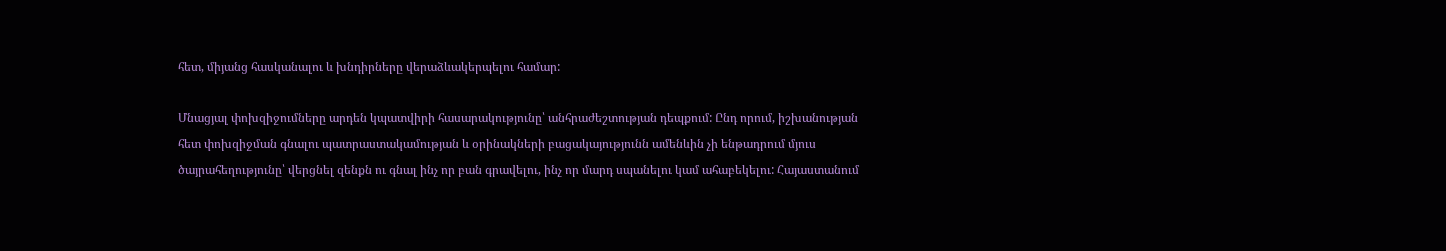հետ, միյանց հասկանալու և խնդիրները վերաձևակերպելու համար:

Մնացյալ փոխզիջումները արդեն կպատվիրի հասարակությունը՝ անհրաժեշտության դեպքում: Ընդ որում, իշխանության հետ փոխզիջման գնալու պատրաստակամության և օրինակների բացակայությունն ամենևին չի ենթադրում մյուս ծայրահեղությունը՝ վերցնել զենքն ու գնալ ինչ որ բան գրավելու, ինչ որ մարդ սպանելու կամ ահաբեկելու: Հայաստանում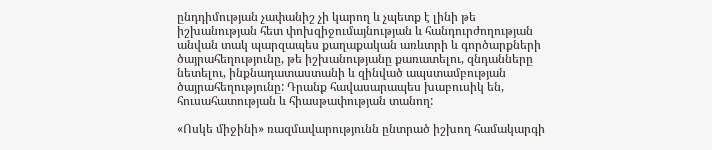ընդդիմության չափանիշ չի կարող և չպետք է լինի թե իշխանության հետ փոխզիջումայնության և հանդուրժողության անվան տակ պարզապես քաղաքական առևտրի և գործարքների ծայրահեղությունը, թե իշխանությանը քառատելու, զնդանները նետելու, ինքնադատաստանի և զինված ապստամբության ծայրահեղությունը: Դրանք հավասարապես խաբուսիկ են, հուսահատության և հիասթափության տանող:

«Ոսկե միջինի» ռազմավարությունն ընտրած իշխող համակարգի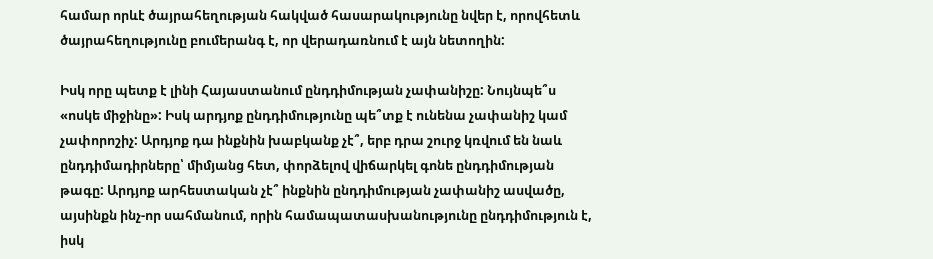համար որևէ ծայրահեղության հակված հասարակությունը նվեր է, որովհետև ծայրահեղությունը բումերանգ է, որ վերադառնում է այն նետողին:

Իսկ որը պետք է լինի Հայաստանում ընդդիմության չափանիշը: Նույնպե՞ս «ոսկե միջինը»: Իսկ արդյոք ընդդիմությունը պե՞տք է ունենա չափանիշ կամ չափորոշիչ: Արդյոք դա ինքնին խաբկանք չէ՞, երբ դրա շուրջ կռվում են նաև ընդդիմադիրները՝ միմյանց հետ, փորձելով վիճարկել գոնե ընդդիմության թագը: Արդյոք արհեստական չէ՞ ինքնին ընդդիմության չափանիշ ասվածը, այսինքն ինչ-որ սահմանում, որին համապատասխանությունը ընդդիմություն է, իսկ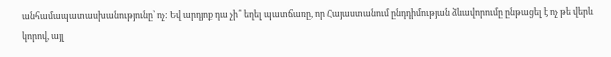անհամապատասխանությունը՝ ոչ: Եվ արդյոք դա չի՞ եղել պատճառը, որ Հայաստանում ընդդիմության ձևավորումը ընթացել է ոչ թե վերև կորով, այլ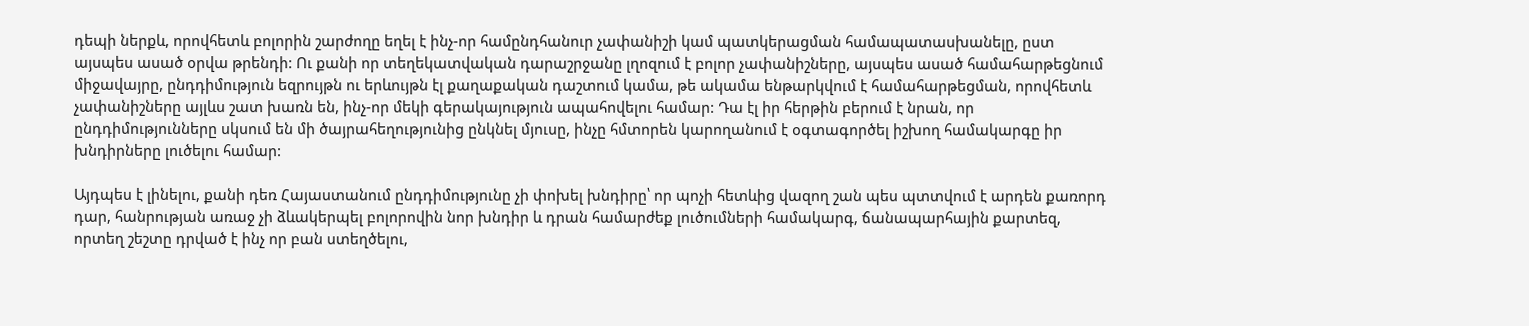դեպի ներքև, որովհետև բոլորին շարժողը եղել է ինչ-որ համընդհանուր չափանիշի կամ պատկերացման համապատասխանելը, ըստ այսպես ասած օրվա թրենդի: Ու քանի որ տեղեկատվական դարաշրջանը լղոզում է բոլոր չափանիշները, այսպես ասած համահարթեցնում միջավայրը, ընդդիմություն եզրույթն ու երևույթն էլ քաղաքական դաշտում կամա, թե ակամա ենթարկվում է համահարթեցման, որովհետև չափանիշները այլևս շատ խառն են, ինչ-որ մեկի գերակայություն ապահովելու համար: Դա էլ իր հերթին բերում է նրան, որ ընդդիմությունները սկսում են մի ծայրահեղությունից ընկնել մյուսը, ինչը հմտորեն կարողանում է օգտագործել իշխող համակարգը իր խնդիրները լուծելու համար:

Այդպես է լինելու, քանի դեռ Հայաստանում ընդդիմությունը չի փոխել խնդիրը՝ որ պոչի հետևից վազող շան պես պտտվում է արդեն քառորդ դար, հանրության առաջ չի ձևակերպել բոլորովին նոր խնդիր և դրան համարժեք լուծումների համակարգ, ճանապարհային քարտեզ, որտեղ շեշտը դրված է ինչ որ բան ստեղծելու,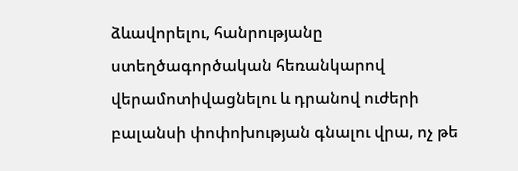ձևավորելու, հանրությանը ստեղծագործական հեռանկարով վերամոտիվացնելու և դրանով ուժերի բալանսի փոփոխության գնալու վրա, ոչ թե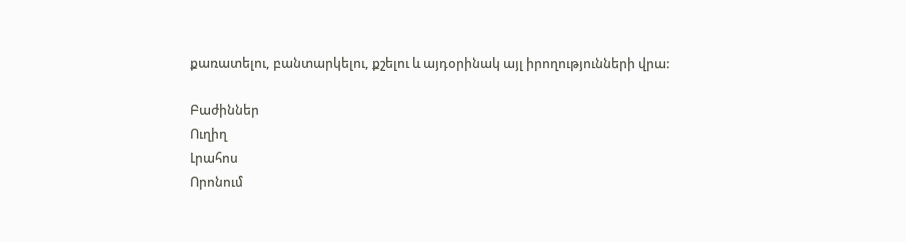քառատելու, բանտարկելու, քշելու և այդօրինակ այլ իրողությունների վրա:

Բաժիններ
Ուղիղ
Լրահոս
Որոնում